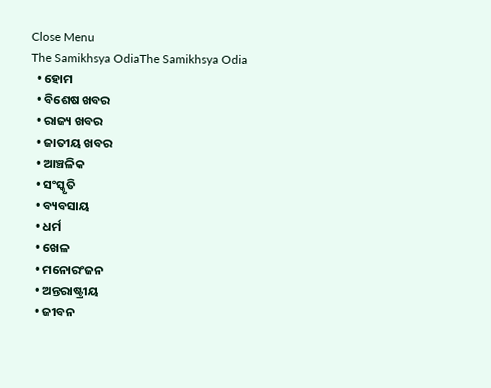Close Menu
The Samikhsya OdiaThe Samikhsya Odia
  • ହୋମ
  • ବିଶେଷ ଖବର
  • ରାଜ୍ୟ ଖବର
  • ଜାତୀୟ ଖବର
  • ଆଞ୍ଚଳିକ
  • ସଂସ୍କୃତି
  • ବ୍ୟବସାୟ
  • ଧର୍ମ
  • ଖେଳ
  • ମନୋରଂଜନ
  • ଅନ୍ତରାଷ୍ଟ୍ରୀୟ
  • ଜୀବନ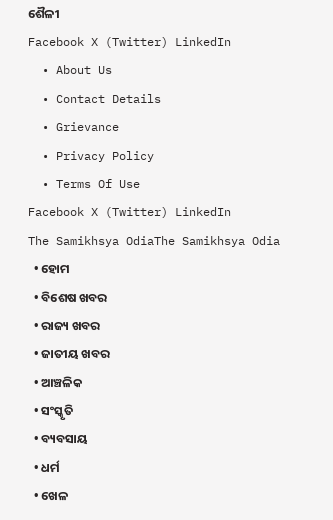ଶୈଳୀ
Facebook X (Twitter) LinkedIn
  • About Us
  • Contact Details
  • Grievance
  • Privacy Policy
  • Terms Of Use
Facebook X (Twitter) LinkedIn
The Samikhsya OdiaThe Samikhsya Odia
  • ହୋମ
  • ବିଶେଷ ଖବର
  • ରାଜ୍ୟ ଖବର
  • ଜାତୀୟ ଖବର
  • ଆଞ୍ଚଳିକ
  • ସଂସ୍କୃତି
  • ବ୍ୟବସାୟ
  • ଧର୍ମ
  • ଖେଳ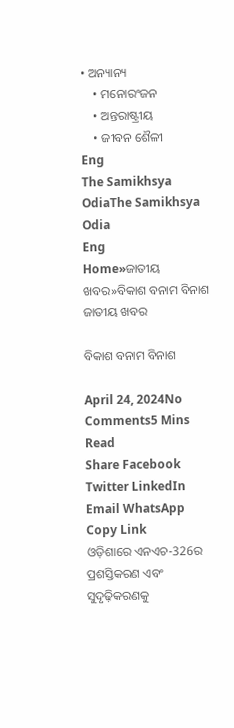• ଅନ୍ୟାନ୍ୟ
    • ମନୋରଂଜନ
    • ଅନ୍ତରାଷ୍ଟ୍ରୀୟ
    • ଜୀବନ ଶୈଳୀ
Eng
The Samikhsya OdiaThe Samikhsya Odia
Eng
Home»ଜାତୀୟ ଖବର»ବିକାଶ ବନାମ ବିନାଶ
ଜାତୀୟ ଖବର

ବିକାଶ ବନାମ ବିନାଶ

April 24, 2024No Comments5 Mins Read
Share Facebook Twitter LinkedIn Email WhatsApp Copy Link
ଓଡ଼ିଶାରେ ଏନଏଚ-326ର ପ୍ରଶସ୍ତିକରଣ ଏବଂ ସୁଦୃଢ଼ିକରଣକୁ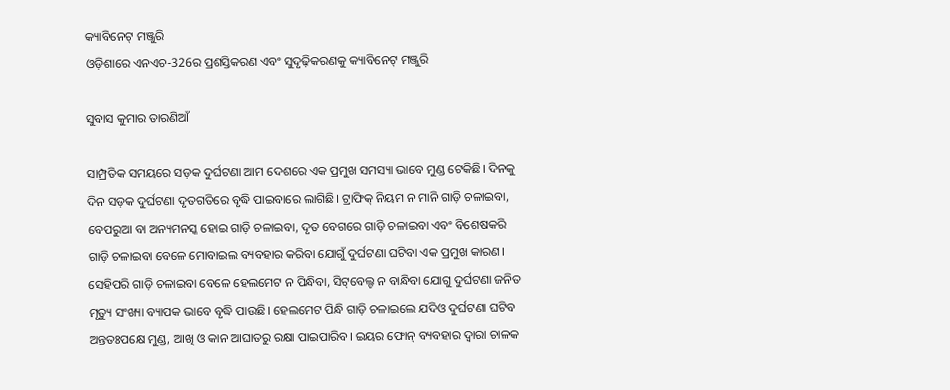କ୍ୟାବିନେଟ୍ ମଞ୍ଜୁରି
ଓଡ଼ିଶାରେ ଏନଏଚ-326ର ପ୍ରଶସ୍ତିକରଣ ଏବଂ ସୁଦୃଢ଼ିକରଣକୁ କ୍ୟାବିନେଟ୍ ମଞ୍ଜୁରି

ସୁବାସ କୁମାର ତାରଣିଆଁ

ସାମ୍ପ୍ରତିକ ସମୟରେ ସଡ଼କ ଦୁର୍ଘଟଣା ଆମ ଦେଶରେ ଏକ ପ୍ରମୁଖ ସମସ୍ୟା ଭାବେ ମୁଣ୍ଡ ଟେକିଛି। ଦିନକୁ ଦିନ ସଡ଼କ ଦୁର୍ଘଟଣା ଦୃତଗତିରେ ବୃଦ୍ଧି ପାଇବାରେ ଲାଗିଛି। ଟ୍ରାଫିକ୍ ନିୟମ ନ ମାନି ଗାଡ଼ି ଚଳାଇବା, ବେପରୁଆ ବା ଅନ୍ୟମନସ୍କ ହୋଇ ଗାଡ଼ି ଚଳାଇବା, ଦୃତ ବେଗରେ ଗାଡ଼ି ଚଳାଇବା ଏବଂ ବିଶେଷକରି ଗାଡ଼ି ଚଳାଇବା ବେଳେ ମୋବାଇଲ ବ୍ୟବହାର କରିବା ଯୋଗୁଁ ଦୁର୍ଘଟଣା ଘଟିବା ଏକ ପ୍ରମୁଖ କାରଣ। ସେହିପରି ଗାଡ଼ି ଚଳାଇବା ବେଳେ ହେଲମେଟ ନ ପିନ୍ଧିବା, ସିଟ୍‌ବେଲ୍ଟ ନ ବାନ୍ଧିବା ଯୋଗୁ ଦୁର୍ଘଟଣା ଜନିତ ମୃତ୍ୟୁ ସଂଖ୍ୟା ବ୍ୟାପକ ଭାବେ ବୃଦ୍ଧି ପାଉଛି। ହେଲମେଟ ପିନ୍ଧି ଗାଡ଼ି ଚଳାଇଲେ ଯଦିଓ ଦୁର୍ଘଟଣା ଘଟିବ ଅନ୍ତତଃପକ୍ଷେ ମୁଣ୍ଡ, ଆଖି ଓ କାନ ଆଘାତରୁ ରକ୍ଷା ପାଇପାରିବ। ଇୟର ଫୋନ୍ ବ୍ୟବହାର ଦ୍ୱାରା ଚାଳକ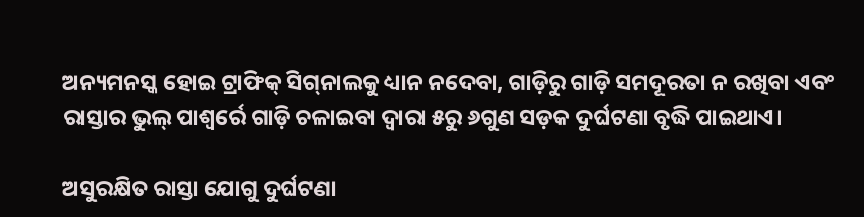ଅନ୍ୟମନସ୍କ ହୋଇ ଟ୍ରାଫିକ୍ ସିଗ୍‌ନାଲକୁ ଧ୍ୟାନ ନଦେବା, ଗାଡ଼ିରୁ ଗାଡ଼ି ସମଦୂରତା ନ ରଖିବା ଏବଂ ରାସ୍ତାର ଭୁଲ୍ ପାଶ୍ୱର୍ରେ ଗାଡ଼ି ଚଳାଇବା ଦ୍ୱାରା ୫ରୁ ୬ଗୁଣ ସଡ଼କ ଦୁର୍ଘଟଣା ବୃଦ୍ଧି ପାଇଥାଏ।

ଅସୁରକ୍ଷିତ ରାସ୍ତା ଯୋଗୁ ଦୁର୍ଘଟଣା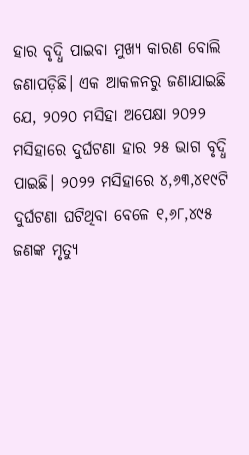ହାର ବୃଦ୍ଧି ପାଇବା ମୁଖ୍ୟ କାରଣ ବୋଲି ଜଣାପଡ଼ିଛି। ଏକ ଆକଳନରୁ ଜଣାଯାଇଛି ଯେ, ୨୦୨୦ ମସିହା ଅପେକ୍ଷା ୨୦୨୨ ମସିହାରେ ଦୁର୍ଘଟଣା ହାର ୨୫ ଭାଗ ବୃଦ୍ଧି ପାଇଛି। ୨୦୨୨ ମସିହାରେ ୪,୬୩,୪୧୯ଟି ଦୁର୍ଘଟଣା ଘଟିଥିବା ବେଳେ ୧,୬୮,୪୯୫ ଜଣଙ୍କ ମୃତ୍ୟୁ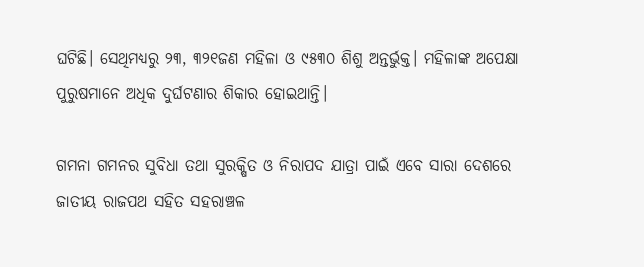ଘଟିଛି। ସେଥିମଧ୍ୟରୁ ୨୩, ୩୨୧ଜଣ ମହିଳା ଓ ୯୫୩୦ ଶିଶୁ ଅନ୍ତର୍ଭୁକ୍ତ। ମହିଳାଙ୍କ ଅପେକ୍ଷା ପୁରୁଷମାନେ ଅଧିକ ଦୁର୍ଘଟଣାର ଶିକାର ହୋଇଥାନ୍ତି।

ଗମନା ଗମନର ସୁବିଧା ତଥା ସୁରକ୍ଷିତ ଓ ନିରାପଦ ଯାତ୍ରା ପାଇଁ ଏବେ ସାରା ଦେଶରେ ଜାତୀୟ ରାଜପଥ ସହିତ ସହରାଞ୍ଚଳ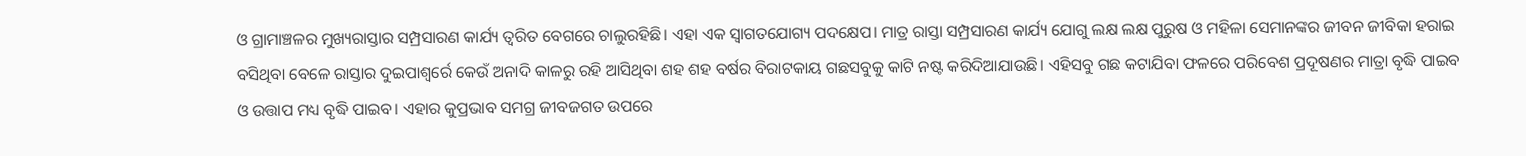ଓ ଗ୍ରାମାଞ୍ଚଳର ମୁଖ୍ୟରାସ୍ତାର ସମ୍ପ୍ରସାରଣ କାର୍ଯ୍ୟ ତ୍ୱରିତ ବେଗରେ ଚାଲୁରହିଛି। ଏହା ଏକ ସ୍ୱାଗତଯୋଗ୍ୟ ପଦକ୍ଷେପ। ମାତ୍ର ରାସ୍ତା ସମ୍ପ୍ରସାରଣ କାର୍ଯ୍ୟ ଯୋଗୁ ଲକ୍ଷ ଲକ୍ଷ ପୁରୁଷ ଓ ମହିଳା ସେମାନଙ୍କର ଜୀବନ ଜୀବିକା ହରାଇ ବସିଥିବା ବେଳେ ରାସ୍ତାର ଦୁଇପାଶ୍ୱର୍ରେ କେଉଁ ଅନାଦି କାଳରୁ ରହି ଆସିଥିବା ଶହ ଶହ ବର୍ଷର ବିରାଟକାୟ ଗଛସବୁକୁ କାଟି ନଷ୍ଟ କରିଦିଆଯାଉଛି। ଏହିସବୁ ଗଛ କଟାଯିବା ଫଳରେ ପରିବେଶ ପ୍ରଦୂଷଣର ମାତ୍ରା ବୃଦ୍ଧି ପାଇବ ଓ ଉତ୍ତାପ ମଧ୍ୟ ବୃଦ୍ଧି ପାଇବ। ଏହାର କୁପ୍ରଭାବ ସମଗ୍ର ଜୀବଜଗତ ଉପରେ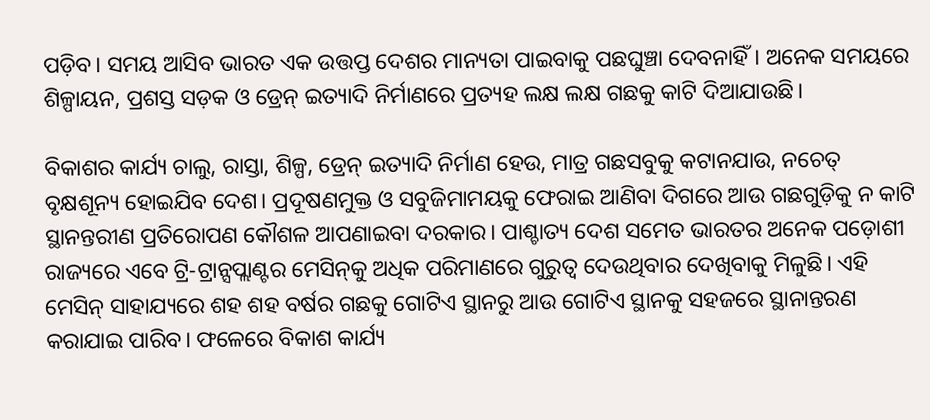ପଡ଼ିବ। ସମୟ ଆସିବ ଭାରତ ଏକ ଉତ୍ତପ୍ତ ଦେଶର ମାନ୍ୟତା ପାଇବାକୁ ପଛଘୁଞ୍ଚା ଦେବନାହିଁ। ଅନେକ ସମୟରେ ଶିଳ୍ପାୟନ, ପ୍ରଶସ୍ତ ସଡ଼କ ଓ ଡ୍ରେନ୍ ଇତ୍ୟାଦି ନିର୍ମାଣରେ ପ୍ରତ୍ୟହ ଲକ୍ଷ ଲକ୍ଷ ଗଛକୁ କାଟି ଦିଆଯାଉଛି।

ବିକାଶର କାର୍ଯ୍ୟ ଚାଲୁ, ରାସ୍ତା, ଶିଳ୍ପ, ଡ୍ରେନ୍ ଇତ୍ୟାଦି ନିର୍ମାଣ ହେଉ, ମାତ୍ର ଗଛସବୁକୁ କଟାନଯାଉ, ନଚେତ୍ ବୃକ୍ଷଶୂନ୍ୟ ହୋଇଯିବ ଦେଶ। ପ୍ରଦୂଷଣମୁକ୍ତ ଓ ସବୁଜିମାମୟକୁ ଫେରାଇ ଆଣିବା ଦିଗରେ ଆଉ ଗଛଗୁଡ଼ିକୁ ନ କାଟି ସ୍ଥାନନ୍ତରୀଣ ପ୍ରତିରୋପଣ କୌଶଳ ଆପଣାଇବା ଦରକାର। ପାଶ୍ଚାତ୍ୟ ଦେଶ ସମେତ ଭାରତର ଅନେକ ପଡ଼ୋଶୀ ରାଜ୍ୟରେ ଏବେ ଟ୍ରି-ଟ୍ରାନ୍ସପ୍ଲାଣ୍ଟର ମେସିନ୍‌କୁ ଅଧିକ ପରିମାଣରେ ଗୁରୁତ୍ୱ ଦେଉଥିବାର ଦେଖିବାକୁ ମିଳୁଛି। ଏହି ମେସିନ୍ ସାହାଯ୍ୟରେ ଶହ ଶହ ବର୍ଷର ଗଛକୁ ଗୋଟିଏ ସ୍ଥାନରୁ ଆଉ ଗୋଟିଏ ସ୍ଥାନକୁ ସହଜରେ ସ୍ଥାନାନ୍ତରଣ କରାଯାଇ ପାରିବ। ଫଳେରେ ବିକାଶ କାର୍ଯ୍ୟ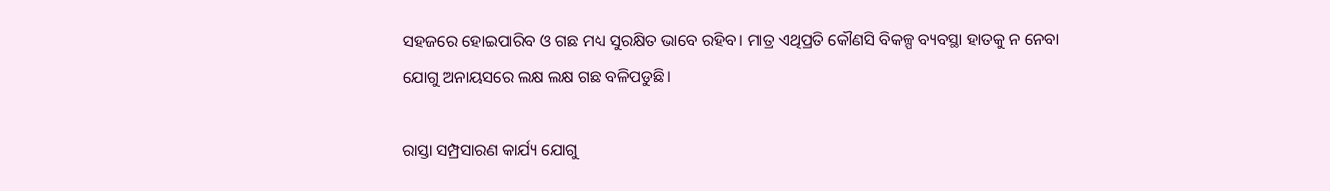ସହଜରେ ହୋଇପାରିବ ଓ ଗଛ ମଧ୍ୟ ସୁରକ୍ଷିତ ଭାବେ ରହିବ। ମାତ୍ର ଏଥିପ୍ରତି କୌଣସି ବିକଳ୍ପ ବ୍ୟବସ୍ଥା ହାତକୁ ନ ନେବା ଯୋଗୁ ଅନାୟସରେ ଲକ୍ଷ ଲକ୍ଷ ଗଛ ବଳିପଡୁଛି।

ରାସ୍ତା ସମ୍ପ୍ରସାରଣ କାର୍ଯ୍ୟ ଯୋଗୁ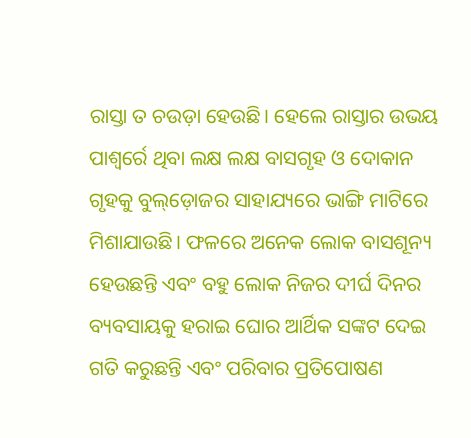ରାସ୍ତା ତ ଚଉଡ଼ା ହେଉଛି। ହେଲେ ରାସ୍ତାର ଉଭୟ ପାଶ୍ୱର୍ରେ ଥିବା ଲକ୍ଷ ଲକ୍ଷ ବାସଗୃହ ଓ ଦୋକାନ ଗୃହକୁ ବୁଲ୍‌ଡ଼ୋଜର ସାହାଯ୍ୟରେ ଭାଙ୍ଗି ମାଟିରେ ମିଶାଯାଉଛି। ଫଳରେ ଅନେକ ଲୋକ ବାସଶୂନ୍ୟ ହେଉଛନ୍ତି ଏବଂ ବହୁ ଲୋକ ନିଜର ଦୀର୍ଘ ଦିନର ବ୍ୟବସାୟକୁ ହରାଇ ଘୋର ଆର୍ଥିକ ସଙ୍କଟ ଦେଇ ଗତି କରୁଛନ୍ତି ଏବଂ ପରିବାର ପ୍ରତିପୋଷଣ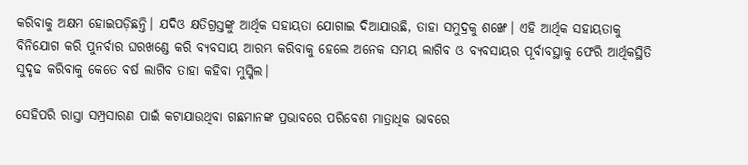କରିବାକୁ ଅକ୍ଷମ ହୋଇପଡ଼ିଛନ୍ତି। ଯଦିଓ କ୍ଷତିଗ୍ରସ୍ତଙ୍କୁ ଆର୍ଥିକ ସହାୟତା ଯୋଗାଇ ଦିଆଯାଉଛି, ତାହା ସମୁଦ୍ରକୁ ଶଙ୍ଖେ। ଏହି ଆର୍ଥିକ ସହାୟତାକୁ ବିନିଯୋଗ କରି ପୁନର୍ବାର ଘରଖଣ୍ଡେ କରି ବ୍ୟବସାୟ ଆରମ୍ଭ କରିବାକୁ ହେଲେ ଅନେକ ସମୟ ଲାଗିବ ଓ ବ୍ୟବସାୟର ପୂର୍ବାବସ୍ଥାକୁ ଫେରି ଆର୍ଥିକସ୍ଥିତି ସୁଦୃଢ କରିବାକୁ କେତେ ବର୍ଷ ଲାଗିବ ତାହା କହିବା ମୁସ୍କିଲ।

ସେହିପରି ରାସ୍ତା ସମ୍ପ୍ରସାରଣ ପାଇଁ କଟାଯାଉଥିବା ଗଛମାନଙ୍କ ପ୍ରଭାବରେ ପରିବେଶ ମାତ୍ରାଧିକ ଭାବରେ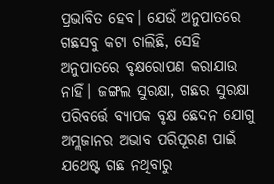ପ୍ରଭାବିତ ହେବ। ଯେଉଁ ଅନୁପାତରେ ଗଛସବୁ କଟା ଚାଲିଛି, ସେହି ଅନୁପାତରେ ବୃକ୍ଷରୋପଣ କରାଯାଉ ନାହିଁ। ଜଙ୍ଗଲ ସୁରକ୍ଷା, ଗଛର ସୁରକ୍ଷା ପରିବର୍ତ୍ତେ ବ୍ୟାପକ ବୃକ୍ଷ ଛେଦନ ଯୋଗୁ ଅମ୍ଲଜାନର ଅଭାବ ପରିପୂରଣ ପାଇଁ ଯଥେଷ୍ଟ ଗଛ ନଥିବାରୁ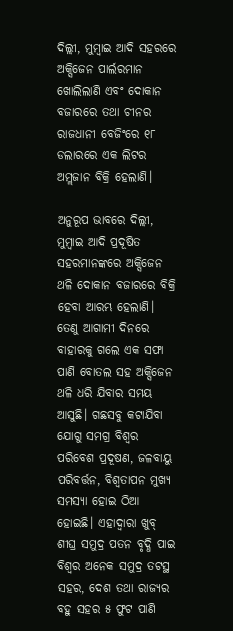ଦିଲ୍ଲୀ, ମୁମ୍ବାଇ ଆଦି ସହରରେ ଅକ୍ସିଜେନ ପାର୍ଲରମାନ ଖୋଲିଲାଣି ଏବଂ ଦୋକାନ ବଜାରରେ ତଥା ଚୀନର ରାଜଧାନୀ ବେଜିଂରେ ୧୮ ଡଲାରରେ ଏକ ଲିଟର ଅମ୍ଲଜାନ ବିକ୍ରି ହେଲାଣି।

ଅନୁରୂପ ଭାବରେ ଦିଲ୍ଲୀ, ମୁମ୍ବାଇ ଆଦି ପ୍ରଦୂଷିତ ସହରମାନଙ୍କରେ ଅକ୍ସିଜେନ ଥଳି ଦୋକାନ ବଜାରରେ ବିକ୍ରି ହେବା ଆରମ୍ଭ ହେଲାଣି। ତେଣୁ ଆଗାମୀ ଦିନରେ ବାହାରକୁ ଗଲେ ଏକ ସଫା ପାଣି ବୋତଲ ସହ ଅକ୍ସିଜେନ ଥଳି ଧରି ଯିବାର ସମୟ ଆସୁଛି। ଗଛସବୁ କଟାଯିବା ଯୋଗୁ ସମଗ୍ର ବିଶ୍ୱର ପରିବେଶ ପ୍ରଦୂଷଣ, ଜଳବାୟୁ ପରିବର୍ତ୍ତନ, ବିଶ୍ୱତାପନ ମୁଖ୍ୟ ସମସ୍ୟା ହୋଇ ଠିଆ ହୋଇଛି। ଏହାଦ୍ୱାରା ଖୁବ୍ ଶୀଘ୍ର ସମୁଦ୍ର ପତନ ବୃଦ୍ଧି ପାଇ ବିଶ୍ୱର ଅନେକ ସମୁଦ୍ର ତଟସ୍ଥ ସହର, ଦେଶ ତଥା ରାଜ୍ୟର ବହୁ ସହର ୫ ଫୁଟ ପାଣି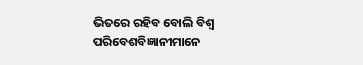ଭିତରେ ରହିବ ବୋଲି ବିଶ୍ୱ ପରିବେଶବିଜ୍ଞାନୀମାନେ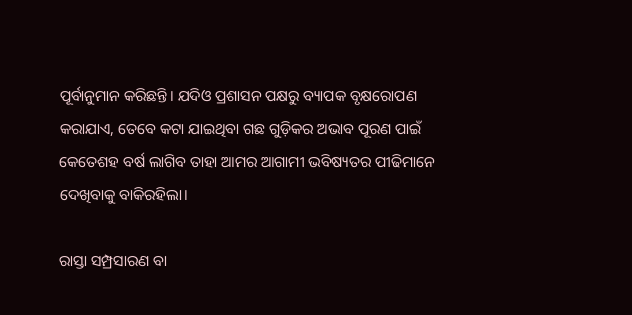ପୂର୍ବାନୁମାନ କରିଛନ୍ତି। ଯଦିଓ ପ୍ରଶାସନ ପକ୍ଷରୁ ବ୍ୟାପକ ବୃକ୍ଷରୋପଣ କରାଯାଏ, ତେବେ କଟା ଯାଇଥିବା ଗଛ ଗୁଡ଼ିକର ଅଭାବ ପୂରଣ ପାଇଁ କେତେଶହ ବର୍ଷ ଲାଗିବ ତାହା ଆମର ଆଗାମୀ ଭବିଷ୍ୟତର ପୀଢିମାନେ ଦେଖିବାକୁ ବାକିରହିଲା।

ରାସ୍ତା ସମ୍ପ୍ରସାରଣ ବା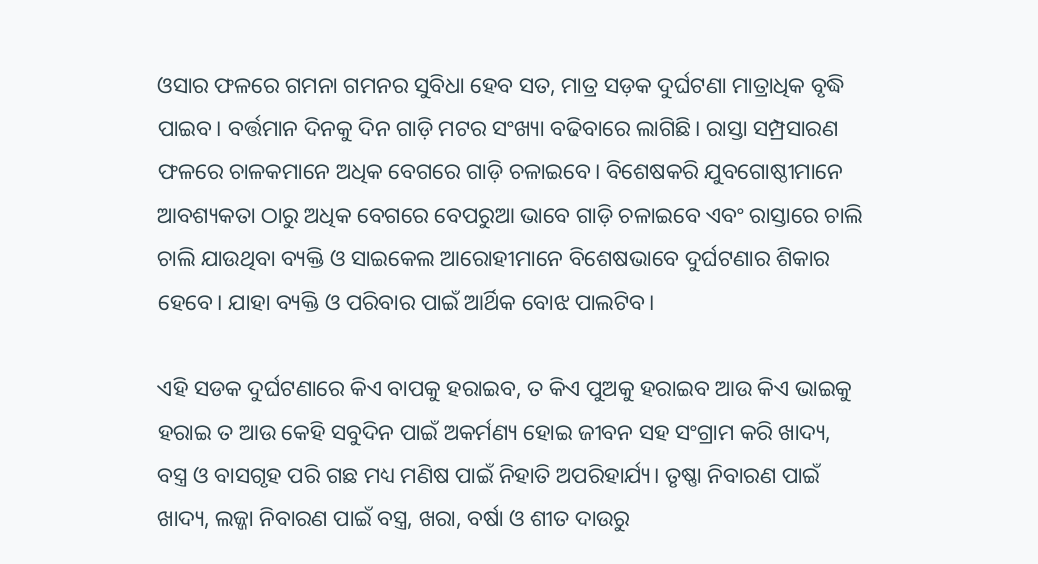ଓସାର ଫଳରେ ଗମନା ଗମନର ସୁବିଧା ହେବ ସତ, ମାତ୍ର ସଡ଼କ ଦୁର୍ଘଟଣା ମାତ୍ରାଧିକ ବୃଦ୍ଧି ପାଇବ। ବର୍ତ୍ତମାନ ଦିନକୁ ଦିନ ଗାଡ଼ି ମଟର ସଂଖ୍ୟା ବଢିବାରେ ଲାଗିଛି। ରାସ୍ତା ସମ୍ପ୍ରସାରଣ ଫଳରେ ଚାଳକମାନେ ଅଧିକ ବେଗରେ ଗାଡ଼ି ଚଳାଇବେ। ବିଶେଷକରି ଯୁବଗୋଷ୍ଠୀମାନେ ଆବଶ୍ୟକତା ଠାରୁ ଅଧିକ ବେଗରେ ବେପରୁଆ ଭାବେ ଗାଡ଼ି ଚଳାଇବେ ଏବଂ ରାସ୍ତାରେ ଚାଲି ଚାଲି ଯାଉଥିବା ବ୍ୟକ୍ତି ଓ ସାଇକେଲ ଆରୋହୀମାନେ ବିଶେଷଭାବେ ଦୁର୍ଘଟଣାର ଶିକାର ହେବେ। ଯାହା ବ୍ୟକ୍ତି ଓ ପରିବାର ପାଇଁ ଆର୍ଥିକ ବୋଝ ପାଲଟିବ।

ଏହି ସଡକ ଦୁର୍ଘଟଣାରେ କିଏ ବାପକୁ ହରାଇବ, ତ କିଏ ପୁଅକୁ ହରାଇବ ଆଉ କିଏ ଭାଇକୁ ହରାଇ ତ ଆଉ କେହି ସବୁଦିନ ପାଇଁ ଅକର୍ମଣ୍ୟ ହୋଇ ଜୀବନ ସହ ସଂଗ୍ରାମ କରି ଖାଦ୍ୟ, ବସ୍ତ୍ର ଓ ବାସଗୃହ ପରି ଗଛ ମଧ୍ୟ ମଣିଷ ପାଇଁ ନିହାତି ଅପରିହାର୍ଯ୍ୟ। ତୃଷ୍ଣା ନିବାରଣ ପାଇଁ ଖାଦ୍ୟ, ଲଜ୍ଜା ନିବାରଣ ପାଇଁ ବସ୍ତ୍ର, ଖରା, ବର୍ଷା ଓ ଶୀତ ଦାଉରୁ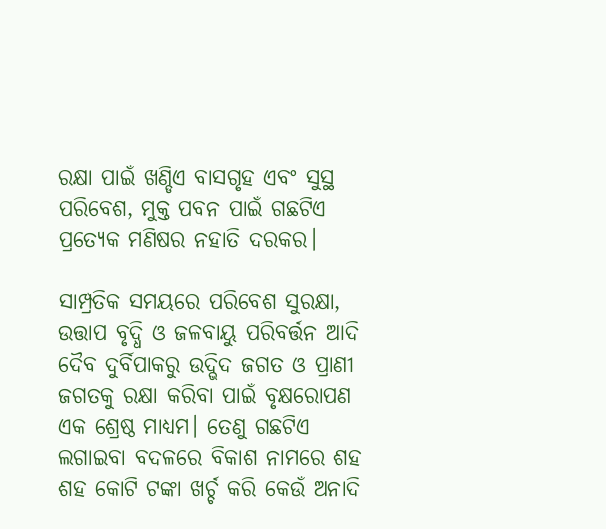ରକ୍ଷା ପାଇଁ ଖଣ୍ଡିଏ ବାସଗୃହ ଏବଂ ସୁସ୍ଥ ପରିବେଶ, ମୁକ୍ତ ପବନ ପାଇଁ ଗଛଟିଏ ପ୍ରତ୍ୟେକ ମଣିଷର ନହାତି ଦରକର।

ସାମ୍ପ୍ରତିକ ସମୟରେ ପରିବେଶ ସୁରକ୍ଷା, ଉତ୍ତାପ ବୃଦ୍ଧି ଓ ଜଳବାୟୁ ପରିବର୍ତ୍ତନ ଆଦି ଦୈବ ଦୁର୍ବିପାକରୁ ଉଦ୍ଭିଦ ଜଗତ ଓ ପ୍ରାଣୀ ଜଗତକୁ ରକ୍ଷା କରିବା ପାଇଁ ବୃକ୍ଷରୋପଣ ଏକ ଶ୍ରେଷ୍ଠ ମାଧ୍ୟମ। ତେଣୁ ଗଛଟିଏ ଲଗାଇବା ବଦଳରେ ବିକାଶ ନାମରେ ଶହ ଶହ କୋଟି ଟଙ୍କା ଖର୍ଚ୍ଚ କରି କେଉଁ ଅନାଦି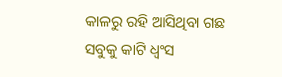କାଳରୁ ରହି ଆସିଥିବା ଗଛ ସବୁକୁ କାଟି ଧ୍ୱଂସ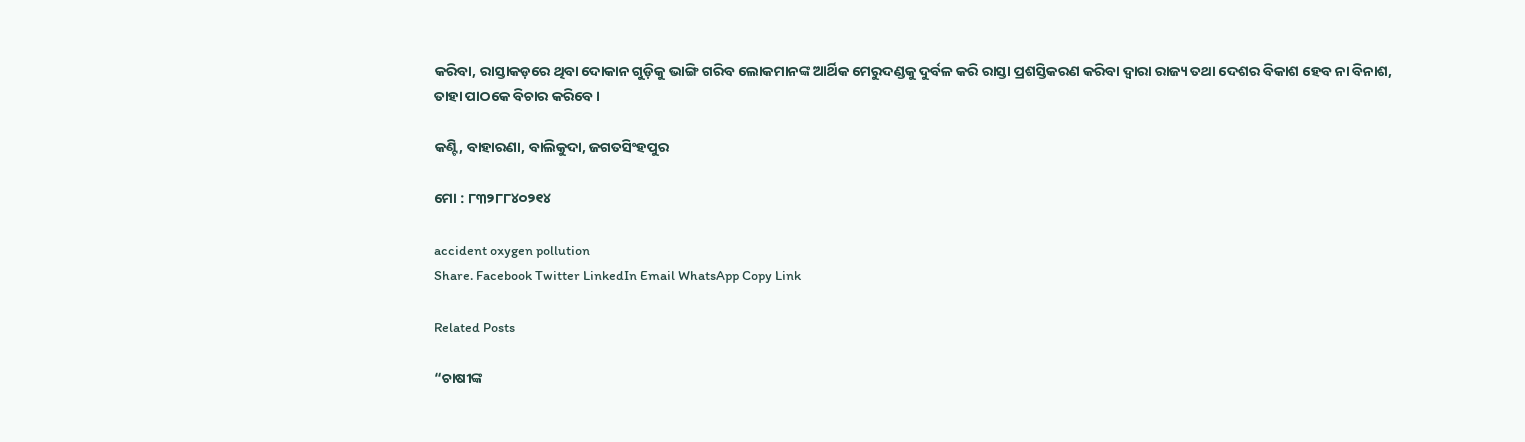କରିବା, ରାସ୍ତାକଡ଼ରେ ଥିବା ଦୋକାନ ଗୁଡ଼ିକୁ ଭାଙ୍ଗି ଗରିବ ଲୋକମାନଙ୍କ ଆର୍ଥିକ ମେରୁଦଣ୍ଡକୁ ଦୁର୍ବଳ କରି ରାସ୍ତା ପ୍ରଶସ୍ତିକରଣ କରିବା ଦ୍ୱାରା ରାଜ୍ୟ ତଥା ଦେଶର ବିକାଶ ହେବ ନା ବିନାଶ, ତାହା ପାଠକେ ବିଚାର କରିବେ।

କଣ୍ଟି, ବାହାରଣା, ବାଲିକୁଦା, ଜଗତସିଂହପୁର

ମୋ : ୮୩୨୮୮୪୦୨୧୪

accident oxygen pollution
Share. Facebook Twitter LinkedIn Email WhatsApp Copy Link

Related Posts

“ଚାଷୀଙ୍କ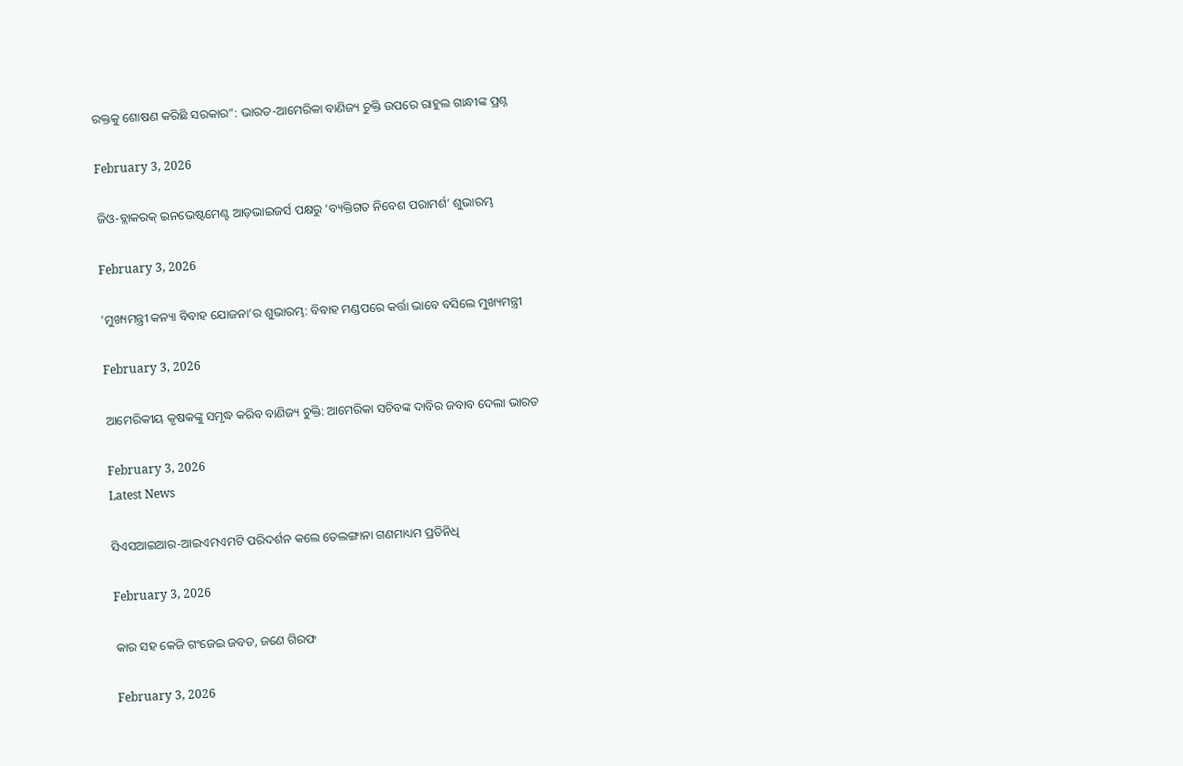ରକ୍ତକୁ ଶୋଷଣ କରିଛି ସରକାର”: ଭାରତ-ଆମେରିକା ବାଣିଜ୍ୟ ଚୁକ୍ତି ଉପରେ ରାହୁଲ ଗାନ୍ଧୀଙ୍କ ପ୍ରଶ୍ନ

February 3, 2026

ଜିଓ-ବ୍ଲାକରକ୍ ଇନଭେଷ୍ଟମେଣ୍ଟ ଆଡ଼ଭାଇଜର୍ସ ପକ୍ଷରୁ ‘ବ୍ୟକ୍ତିଗତ ନିବେଶ ପରାମର୍ଶ’ ଶୁଭାରମ୍ଭ

February 3, 2026

‘ମୁଖ୍ୟମନ୍ତ୍ରୀ କନ୍ୟା ବିବାହ ଯୋଜନା’ର ଶୁଭାରମ୍ଭ: ବିବାହ ମଣ୍ଡପରେ କର୍ତ୍ତା ଭାବେ ବସିଲେ ମୁଖ୍ୟମନ୍ତ୍ରୀ

February 3, 2026

ଆମେରିକୀୟ କୃଷକଙ୍କୁ ସମୃଦ୍ଧ କରିବ ବାଣିଜ୍ୟ ଚୁକ୍ତି: ଆମେରିକା ସଚିବଙ୍କ ଦାବିର ଜବାବ ଦେଲା ଭାରତ

February 3, 2026
Latest News

ସିଏସଆଇଆର-ଆଇଏମଏମଟି ପରିଦର୍ଶନ କଲେ ତେଲଙ୍ଗାନା ଗଣମାଧ୍ୟମ ପ୍ରତିନିଧି

February 3, 2026

କାର ସହ କେଜି ଗଂଜେଇ ଜବତ, ଜଣେ ଗିରଫ

February 3, 2026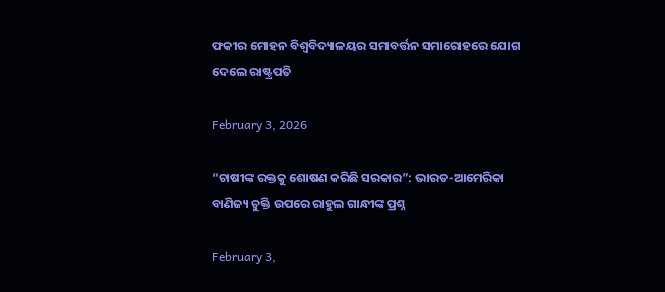ଫକୀର ମୋହନ ବିଶ୍ୱବିଦ୍ୟାଳୟର ସମାବର୍ତ୍ତନ ସମାରୋହରେ ଯୋଗ ଦେଲେ ରାଷ୍ଟ୍ରପତି

February 3, 2026

“ଚାଷୀଙ୍କ ରକ୍ତକୁ ଶୋଷଣ କରିଛି ସରକାର”: ଭାରତ-ଆମେରିକା ବାଣିଜ୍ୟ ଚୁକ୍ତି ଉପରେ ରାହୁଲ ଗାନ୍ଧୀଙ୍କ ପ୍ରଶ୍ନ

February 3,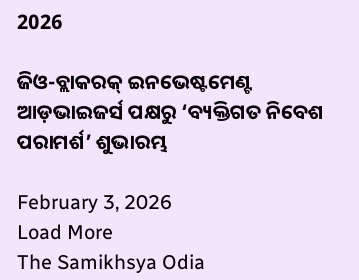2026

ଜିଓ-ବ୍ଲାକରକ୍ ଇନଭେଷ୍ଟମେଣ୍ଟ ଆଡ଼ଭାଇଜର୍ସ ପକ୍ଷରୁ ‘ବ୍ୟକ୍ତିଗତ ନିବେଶ ପରାମର୍ଶ’ ଶୁଭାରମ୍ଭ

February 3, 2026
Load More
The Samikhsya Odia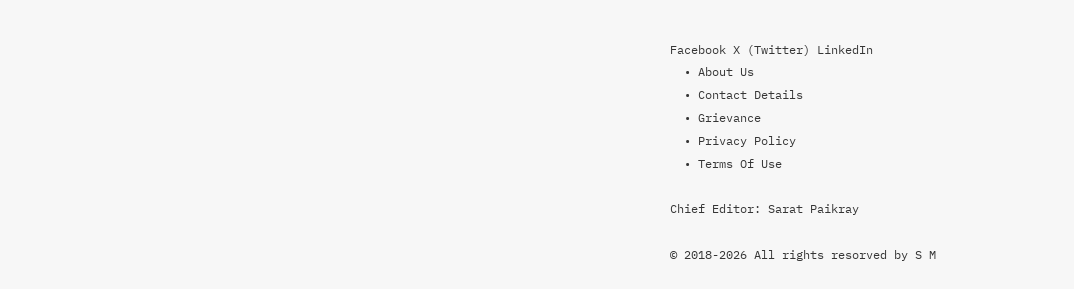Facebook X (Twitter) LinkedIn
  • About Us
  • Contact Details
  • Grievance
  • Privacy Policy
  • Terms Of Use

Chief Editor: Sarat Paikray

© 2018-2026 All rights resorved by S M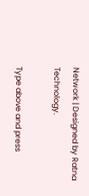Network | Designed by Ratna Technology.

Type above and press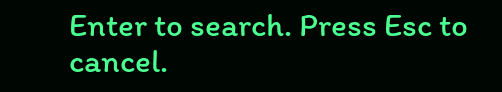Enter to search. Press Esc to cancel.